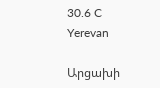30.6 C
Yerevan

Արցախի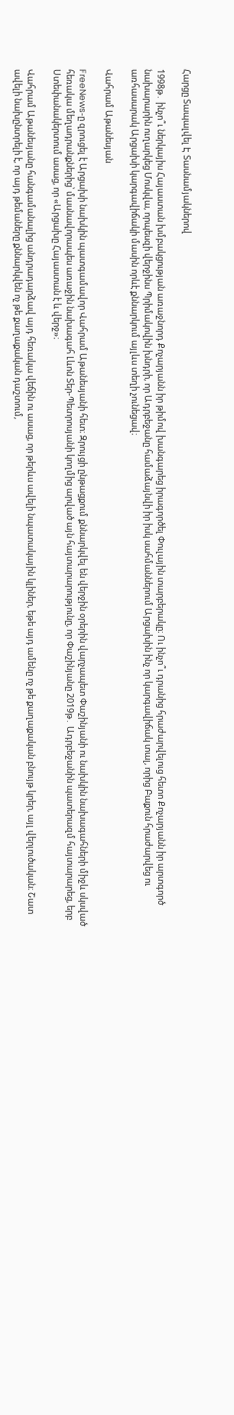Հարցը Տապալվել Է Տասնամյակներով

1998թ․ ինչո՞ւ ներկայիս Հայաստան խմբակցության առաջնորդ Քոչարյանն իր թիմով խանգարեց իրագործել Փուլային տարբերակը։ Ու ինչո՞ւ դրանից հրաժարվելուց հետո Քոչարյանն իր արտգործ նախարարին ուղարկեց Մոսկվա, որպեսզի վերջինս Պրիմակովին խնդրի, որ Ադրբեջանը համաձայնվի իր իսկ սահմաններում Արցախին ինչ որ կարգավիճակ տալ, որից Բաքուն հրաժարվեց ու առհասարակ Արցախի կարգավիճակի մասին որևէ քննարկում այլևս տեղի չունեցավ։

Վահրամ Աթանեսյան

FreeNews‑ը զրուցել է Արցախի նախկին պատգամավոր Վահրամ Աթանեսյանի հետ։ Զրույցի ընթացքում քննարկվել են վերջին օրերին վարչապետ Փաշինյանի ու նախկին նախագահների միջև սկսված հեռակա մեղադրանքներից՝ մասնավորապես առաջին նախագահ Լևոն Տեր-Պետրոսյանի կողմից արված այն հայտարարությունը, որ Փաշինյանը 2019թ․ Ադրբեջանին պատերազմ հայտարարեց, երբ Ստեփանակերտում ասաց, որ «Արցախը Հայաստան է և վերջ»։

Վահրամ Աթանեսյանը հանգամանալից անդրադարձավ այդ հեռակա վեճին ու ասաց, որ թերևս ավելի նպատակային կլիներ, եթե այդ ամենը ոչ թե քաղաքական բնույթ կրեր, այլ վերլուծական։ Շատ ավելի նախընտրելի է, որ այդ թեմաները քննարկվեն ոչ թե քաղաքական դաշտում,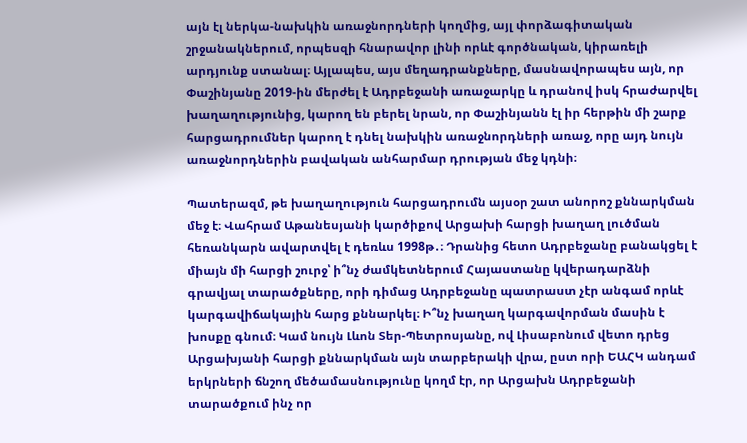այն էլ ներկա-նախկին առաջնորդների կողմից, այլ փորձագիտական շրջանակներում, որպեսզի հնարավոր լինի որևէ գործնական, կիրառելի արդյունք ստանալ։ Այլապես, այս մեղադրանքները, մասնավորապես այն, որ Փաշինյանը 2019-ին մերժել է Ադրբեջանի առաջարկը և դրանով իսկ հրաժարվել խաղաղությունից, կարող են բերել նրան, որ Փաշինյանն էլ իր հերթին մի շարք հարցադրումներ կարող է դնել նախկին առաջնորդների առաջ, որը այդ նույն առաջնորդներին բավական անհարմար դրության մեջ կդնի։

Պատերազմ, թե խաղաղություն հարցադրումն այսօր շատ անորոշ քննարկման մեջ է։ Վահրամ Աթանեսյանի կարծիքով Արցախի հարցի խաղաղ լուծման հեռանկարն ավարտվել է դեռևս 1998թ․։ Դրանից հետո Ադրբեջանը բանակցել է միայն մի հարցի շուրջ՝ ի՞նչ ժամկետներում Հայաստանը կվերադարձնի գրավյալ տարածքները, որի դիմաց Ադրբեջանը պատրաստ չէր անգամ որևէ կարգավիճակային հարց քննարկել։ Ի՞նչ խաղաղ կարգավորման մասին է խոսքը գնում։ Կամ նույն Լևոն Տեր-Պետրոսյանը, ով Լիսաբոնում վետո դրեց Արցախյանի հարցի քննարկման այն տարբերակի վրա, ըստ որի ԵԱՀԿ անդամ երկրների ճնշող մեծամասնությունը կողմ էր, որ Արցախն Ադրբեջանի տարածքում ինչ որ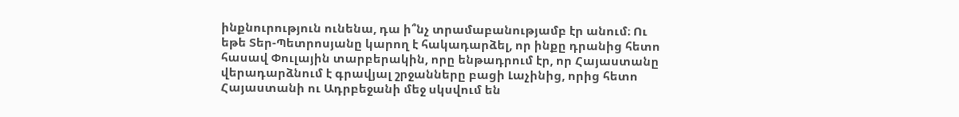ինքնուրություն ունենա, դա ի՞նչ տրամաբանությամբ էր անում։ Ու եթե Տեր-Պետրոսյանը կարող է հակադարձել, որ ինքը դրանից հետո հասավ Փուլային տարբերակին, որը ենթադրում էր, որ Հայաստանը վերադարձնում է գրավյալ շրջանները բացի Լաչինից, որից հետո Հայաստանի ու Ադրբեջանի մեջ սկսվում են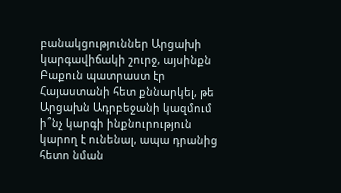բանակցություններ Արցախի կարգավիճակի շուրջ, այսինքն Բաքուն պատրաստ էր Հայաստանի հետ քննարկել, թե Արցախն Ադրբեջանի կազմում ի՞նչ կարգի ինքնուրություն կարող է ունենալ, ապա դրանից հետո նման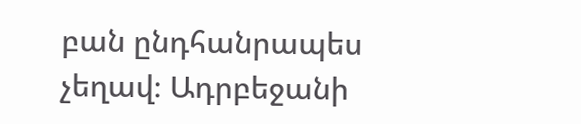բան ընդհանրապես չեղավ։ Ադրբեջանի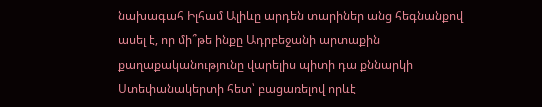նախագահ Իլհամ Ալիևը արդեն տարիներ անց հեգնանքով ասել է, որ մի՞թե ինքը Ադրբեջանի արտաքին քաղաքականությունը վարելիս պիտի դա քննարկի Ստեփանակերտի հետ՝ բացառելով որևէ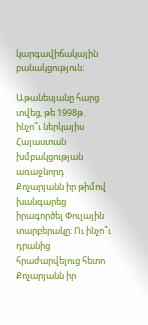կարգավիճակային բանակցություն։

Աթանեսյանը հարց տվեց, թե 1998թ․ ինչո՞ւ ներկայիս Հայաստան խմբակցության առաջնորդ Քոչարյանն իր թիմով խանգարեց իրագործել Փուլային տարբերակը։ Ու ինչո՞ւ դրանից հրաժարվելուց հետո Քոչարյանն իր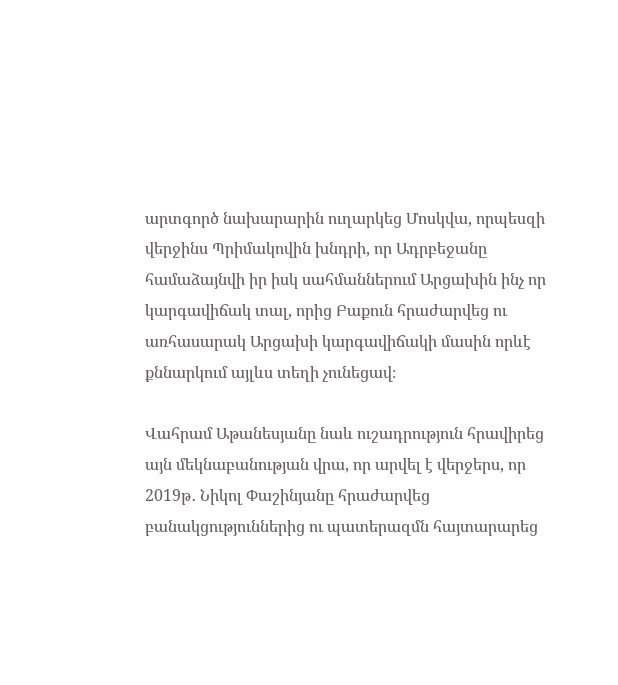արտգործ նախարարին ուղարկեց Մոսկվա, որպեսզի վերջինս Պրիմակովին խնդրի, որ Ադրբեջանը համաձայնվի իր իսկ սահմաններում Արցախին ինչ որ կարգավիճակ տալ, որից Բաքուն հրաժարվեց ու առհասարակ Արցախի կարգավիճակի մասին որևէ քննարկում այլևս տեղի չունեցավ։

Վահրամ Աթանեսյանը նաև ուշադրություն հրավիրեց այն մեկնաբանության վրա, որ արվել է վերջերս, որ 2019թ․ Նիկոլ Փաշինյանը հրաժարվեց բանակցություններից ու պատերազմն հայտարարեց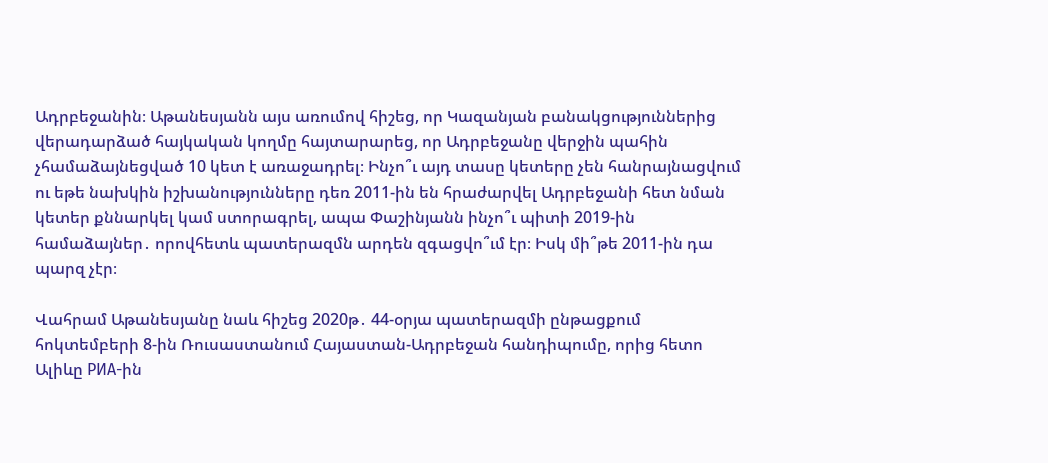Ադրբեջանին։ Աթանեսյանն այս առումով հիշեց, որ Կազանյան բանակցություններից վերադարձած հայկական կողմը հայտարարեց, որ Ադրբեջանը վերջին պահին չհամաձայնեցված 10 կետ է առաջադրել։ Ինչո՞ւ այդ տասը կետերը չեն հանրայնացվում ու եթե նախկին իշխանությունները դեռ 2011-ին են հրաժարվել Ադրբեջանի հետ նման կետեր քննարկել կամ ստորագրել, ապա Փաշինյանն ինչո՞ւ պիտի 2019-ին համաձայներ․ որովհետև պատերազմն արդեն զգացվո՞ւմ էր։ Իսկ մի՞թե 2011-ին դա պարզ չէր։

Վահրամ Աթանեսյանը նաև հիշեց 2020թ․ 44-օրյա պատերազմի ընթացքում հոկտեմբերի 8‑ին Ռուսաստանում Հայաստան-Ադրբեջան հանդիպումը, որից հետո Ալիևը РИА-ին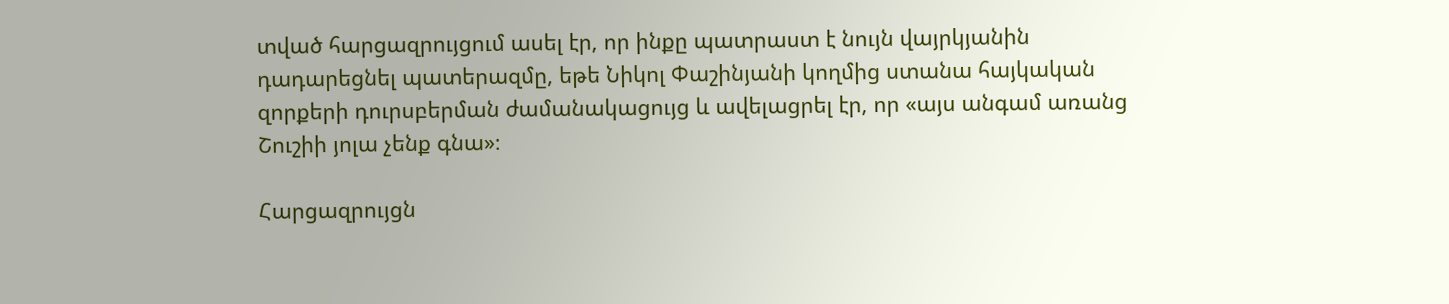տված հարցազրույցում ասել էր, որ ինքը պատրաստ է նույն վայրկյանին դադարեցնել պատերազմը, եթե Նիկոլ Փաշինյանի կողմից ստանա հայկական զորքերի դուրսբերման ժամանակացույց և ավելացրել էր, որ «այս անգամ առանց Շուշիի յոլա չենք գնա»։

Հարցազրույցն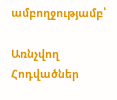ամբողջությամբ՝

Առնչվող Հոդվածներ